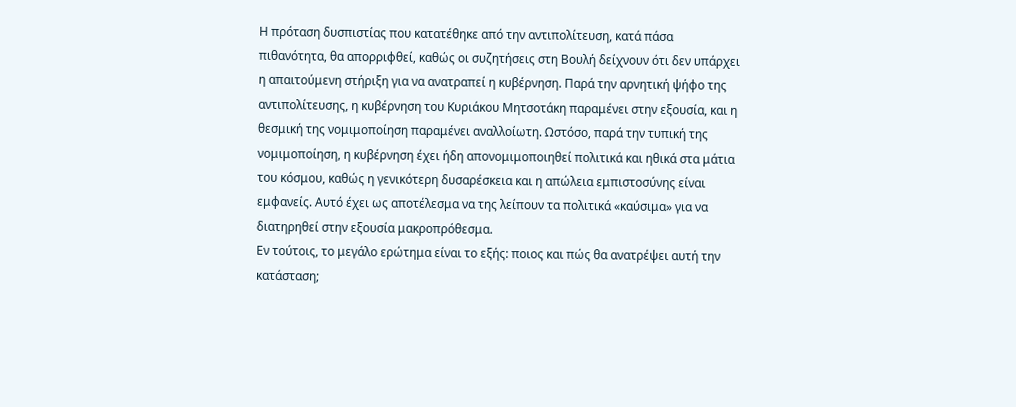Η πρόταση δυσπιστίας που κατατέθηκε από την αντιπολίτευση, κατά πάσα πιθανότητα, θα απορριφθεί, καθώς οι συζητήσεις στη Βουλή δείχνουν ότι δεν υπάρχει η απαιτούμενη στήριξη για να ανατραπεί η κυβέρνηση. Παρά την αρνητική ψήφο της αντιπολίτευσης, η κυβέρνηση του Κυριάκου Μητσοτάκη παραμένει στην εξουσία, και η θεσμική της νομιμοποίηση παραμένει αναλλοίωτη. Ωστόσο, παρά την τυπική της νομιμοποίηση, η κυβέρνηση έχει ήδη απονομιμοποιηθεί πολιτικά και ηθικά στα μάτια του κόσμου, καθώς η γενικότερη δυσαρέσκεια και η απώλεια εμπιστοσύνης είναι εμφανείς. Αυτό έχει ως αποτέλεσμα να της λείπουν τα πολιτικά «καύσιμα» για να διατηρηθεί στην εξουσία μακροπρόθεσμα.
Εν τούτοις, το μεγάλο ερώτημα είναι το εξής: ποιος και πώς θα ανατρέψει αυτή την κατάσταση;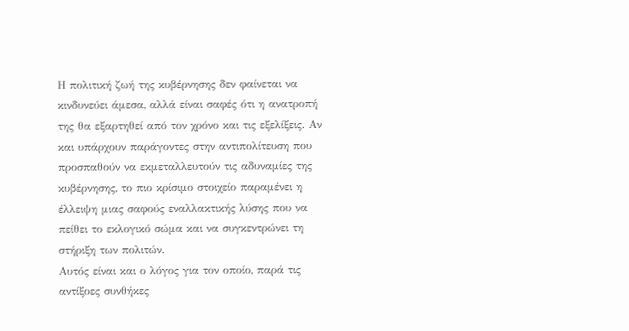Η πολιτική ζωή της κυβέρνησης δεν φαίνεται να κινδυνεύει άμεσα, αλλά είναι σαφές ότι η ανατροπή της θα εξαρτηθεί από τον χρόνο και τις εξελίξεις. Αν και υπάρχουν παράγοντες στην αντιπολίτευση που προσπαθούν να εκμεταλλευτούν τις αδυναμίες της κυβέρνησης, το πιο κρίσιμο στοιχείο παραμένει η έλλειψη μιας σαφούς εναλλακτικής λύσης που να πείθει το εκλογικό σώμα και να συγκεντρώνει τη στήριξη των πολιτών.
Αυτός είναι και ο λόγος για τον οποίο, παρά τις αντίξοες συνθήκες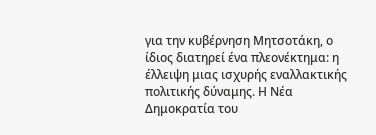για την κυβέρνηση Μητσοτάκη, ο ίδιος διατηρεί ένα πλεονέκτημα: η έλλειψη μιας ισχυρής εναλλακτικής πολιτικής δύναμης. Η Νέα Δημοκρατία του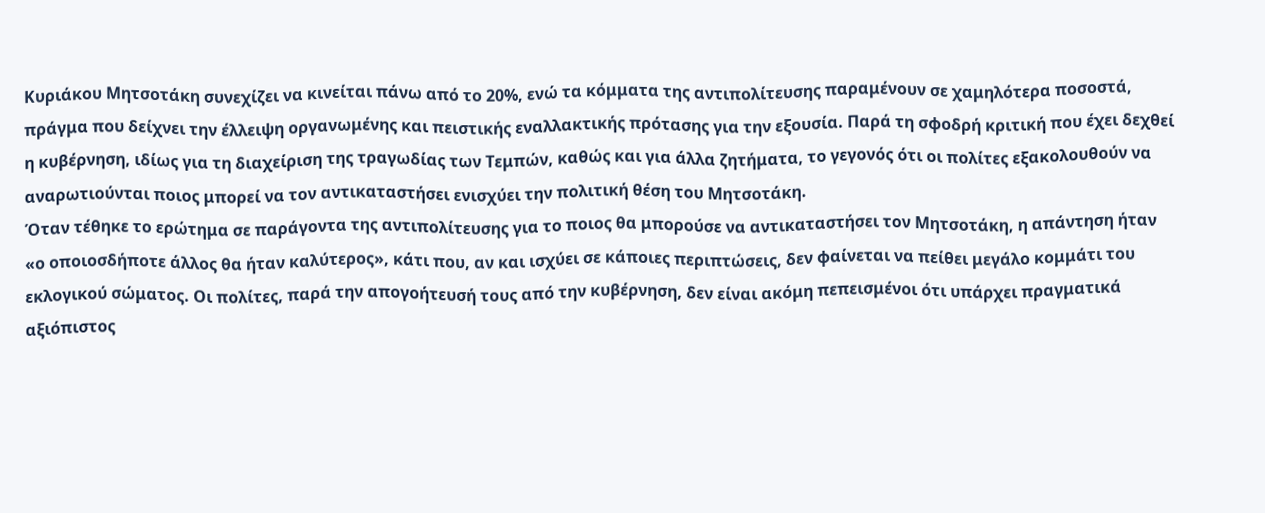Κυριάκου Μητσοτάκη συνεχίζει να κινείται πάνω από το 20%, ενώ τα κόμματα της αντιπολίτευσης παραμένουν σε χαμηλότερα ποσοστά, πράγμα που δείχνει την έλλειψη οργανωμένης και πειστικής εναλλακτικής πρότασης για την εξουσία. Παρά τη σφοδρή κριτική που έχει δεχθεί η κυβέρνηση, ιδίως για τη διαχείριση της τραγωδίας των Τεμπών, καθώς και για άλλα ζητήματα, το γεγονός ότι οι πολίτες εξακολουθούν να αναρωτιούνται ποιος μπορεί να τον αντικαταστήσει ενισχύει την πολιτική θέση του Μητσοτάκη.
Όταν τέθηκε το ερώτημα σε παράγοντα της αντιπολίτευσης για το ποιος θα μπορούσε να αντικαταστήσει τον Μητσοτάκη, η απάντηση ήταν «ο οποιοσδήποτε άλλος θα ήταν καλύτερος», κάτι που, αν και ισχύει σε κάποιες περιπτώσεις, δεν φαίνεται να πείθει μεγάλο κομμάτι του εκλογικού σώματος. Οι πολίτες, παρά την απογοήτευσή τους από την κυβέρνηση, δεν είναι ακόμη πεπεισμένοι ότι υπάρχει πραγματικά αξιόπιστος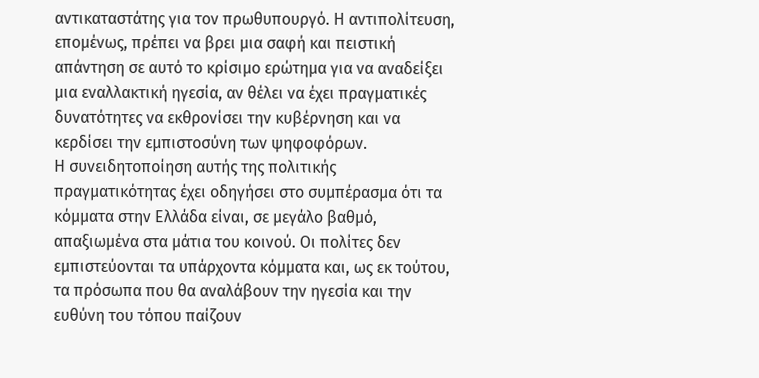αντικαταστάτης για τον πρωθυπουργό. Η αντιπολίτευση, επομένως, πρέπει να βρει μια σαφή και πειστική απάντηση σε αυτό το κρίσιμο ερώτημα για να αναδείξει μια εναλλακτική ηγεσία, αν θέλει να έχει πραγματικές δυνατότητες να εκθρονίσει την κυβέρνηση και να κερδίσει την εμπιστοσύνη των ψηφοφόρων.
Η συνειδητοποίηση αυτής της πολιτικής πραγματικότητας έχει οδηγήσει στο συμπέρασμα ότι τα κόμματα στην Ελλάδα είναι, σε μεγάλο βαθμό, απαξιωμένα στα μάτια του κοινού. Οι πολίτες δεν εμπιστεύονται τα υπάρχοντα κόμματα και, ως εκ τούτου, τα πρόσωπα που θα αναλάβουν την ηγεσία και την ευθύνη του τόπου παίζουν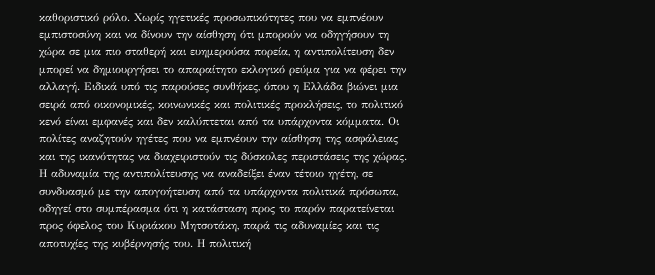καθοριστικό ρόλο. Χωρίς ηγετικές προσωπικότητες που να εμπνέουν εμπιστοσύνη και να δίνουν την αίσθηση ότι μπορούν να οδηγήσουν τη χώρα σε μια πιο σταθερή και ευημερούσα πορεία, η αντιπολίτευση δεν μπορεί να δημιουργήσει το απαραίτητο εκλογικό ρεύμα για να φέρει την αλλαγή. Ειδικά υπό τις παρούσες συνθήκες, όπου η Ελλάδα βιώνει μια σειρά από οικονομικές, κοινωνικές και πολιτικές προκλήσεις, το πολιτικό κενό είναι εμφανές και δεν καλύπτεται από τα υπάρχοντα κόμματα. Οι πολίτες αναζητούν ηγέτες που να εμπνέουν την αίσθηση της ασφάλειας και της ικανότητας να διαχειριστούν τις δύσκολες περιστάσεις της χώρας.
Η αδυναμία της αντιπολίτευσης να αναδείξει έναν τέτοιο ηγέτη, σε συνδυασμό με την απογοήτευση από τα υπάρχοντα πολιτικά πρόσωπα, οδηγεί στο συμπέρασμα ότι η κατάσταση προς το παρόν παρατείνεται προς όφελος του Κυριάκου Μητσοτάκη, παρά τις αδυναμίες και τις αποτυχίες της κυβέρνησής του. Η πολιτική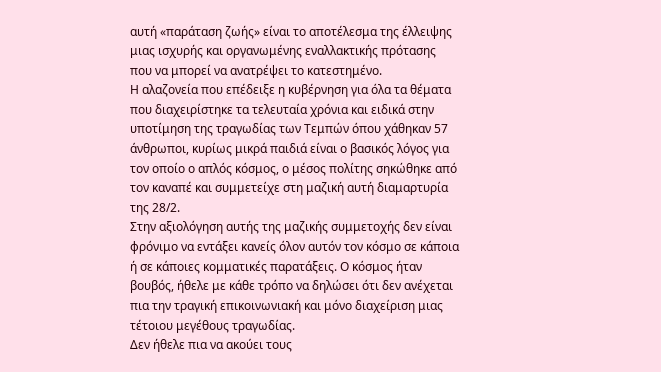αυτή «παράταση ζωής» είναι το αποτέλεσμα της έλλειψης μιας ισχυρής και οργανωμένης εναλλακτικής πρότασης που να μπορεί να ανατρέψει το κατεστημένο.
Η αλαζονεία που επέδειξε η κυβέρνηση για όλα τα θέματα που διαχειρίστηκε τα τελευταία χρόνια και ειδικά στην υποτίμηση της τραγωδίας των Τεμπών όπου χάθηκαν 57 άνθρωποι, κυρίως μικρά παιδιά είναι ο βασικός λόγος για τον οποίο ο απλός κόσμος, ο μέσος πολίτης σηκώθηκε από τον καναπέ και συμμετείχε στη μαζική αυτή διαμαρτυρία της 28/2.
Στην αξιολόγηση αυτής της μαζικής συμμετοχής δεν είναι φρόνιμο να εντάξει κανείς όλον αυτόν τον κόσμο σε κάποια ή σε κάποιες κομματικές παρατάξεις. Ο κόσμος ήταν βουβός, ήθελε με κάθε τρόπο να δηλώσει ότι δεν ανέχεται πια την τραγική επικοινωνιακή και μόνο διαχείριση μιας τέτοιου μεγέθους τραγωδίας.
Δεν ήθελε πια να ακούει τους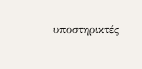υποστηρικτές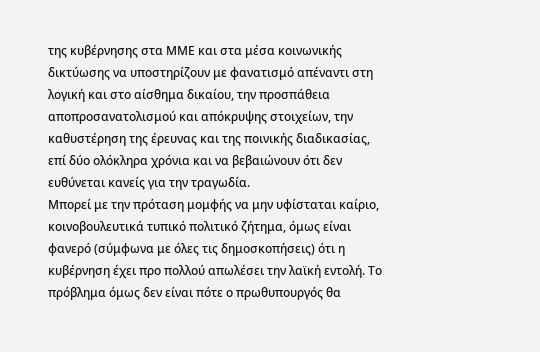της κυβέρνησης στα ΜΜΕ και στα μέσα κοινωνικής δικτύωσης να υποστηρίζουν με φανατισμό απέναντι στη λογική και στο αίσθημα δικαίου, την προσπάθεια αποπροσανατολισμού και απόκρυψης στοιχείων, την καθυστέρηση της έρευνας και της ποινικής διαδικασίας, επί δύο ολόκληρα χρόνια και να βεβαιώνουν ότι δεν ευθύνεται κανείς για την τραγωδία.
Μπορεί με την πρόταση μομφής να μην υφίσταται καίριο, κοινοβουλευτικά τυπικό πολιτικό ζήτημα, όμως είναι φανερό (σύμφωνα με όλες τις δημοσκοπήσεις) ότι η κυβέρνηση έχει προ πολλού απωλέσει την λαϊκή εντολή. Το πρόβλημα όμως δεν είναι πότε ο πρωθυπουργός θα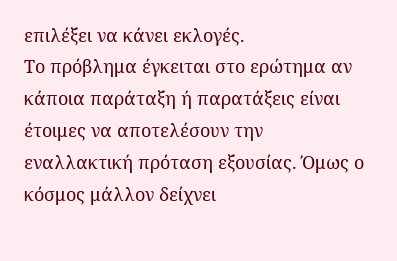επιλέξει να κάνει εκλογές.
Το πρόβλημα έγκειται στο ερώτημα αν κάποια παράταξη ή παρατάξεις είναι έτοιμες να αποτελέσουν την εναλλακτική πρόταση εξουσίας. Όμως ο κόσμος μάλλον δείχνει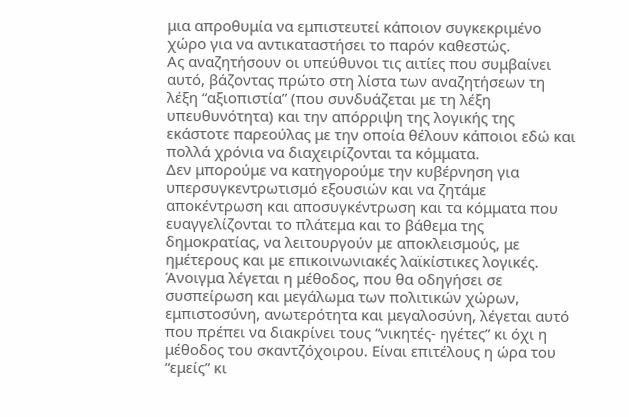μια απροθυμία να εμπιστευτεί κάποιον συγκεκριμένο χώρο για να αντικαταστήσει το παρόν καθεστώς.
Ας αναζητήσουν οι υπεύθυνοι τις αιτίες που συμβαίνει αυτό, βάζοντας πρώτο στη λίστα των αναζητήσεων τη λέξη “αξιοπιστία” (που συνδυάζεται με τη λέξη υπευθυνότητα) και την απόρριψη της λογικής της εκάστοτε παρεούλας με την οποία θέλουν κάποιοι εδώ και πολλά χρόνια να διαχειρίζονται τα κόμματα.
Δεν μπορούμε να κατηγορούμε την κυβέρνηση για υπερσυγκεντρωτισμό εξουσιών και να ζητάμε αποκέντρωση και αποσυγκέντρωση και τα κόμματα που ευαγγελίζονται το πλάτεμα και το βάθεμα της δημοκρατίας, να λειτουργούν με αποκλεισμούς, με ημέτερους και με επικοινωνιακές λαϊκίστικες λογικές.
Άνοιγμα λέγεται η μέθοδος, που θα οδηγήσει σε συσπείρωση και μεγάλωμα των πολιτικών χώρων, εμπιστοσύνη, ανωτερότητα και μεγαλοσύνη, λέγεται αυτό που πρέπει να διακρίνει τους “νικητές- ηγέτες” κι όχι η μέθοδος του σκαντζόχοιρου. Είναι επιτέλους η ώρα του “εμείς” κι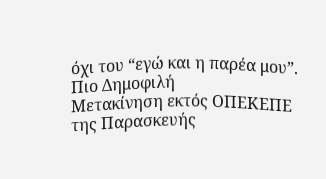όχι του “εγώ και η παρέα μου”.
Πιο Δημοφιλή
Μετακίνηση εκτός ΟΠΕΚΕΠΕ της Παρασκευής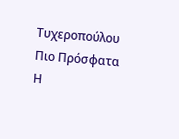Τυχεροπούλου
Πιο Πρόσφατα
Η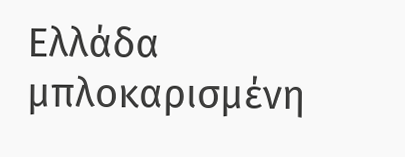Ελλάδα μπλοκαρισμένη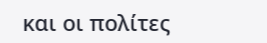και οι πολίτες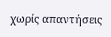χωρίς απαντήσεις